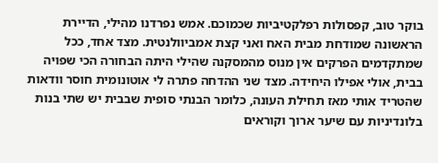בוקר טוב, קפסולות רפלקטיביות שכמוכם. אמש נפרדנו מהילי, הדיירת הראשונה שמודחת מבית האח ואני קצת אמביוולנטית. מצד אחד, ככל שמתקדמים הפרקים אין מנוס מהמסקנה שהילי היתה הבחורה הכי שפויה בבית, אולי אפילו היחידה. מצד שני ההדחה פתרה לי אוטונומית חוסר וודאות שהטריד אותי מאז תחילת העונה, כלומר הבנתי סופית שבבית יש שתי בנות בלונדיניות עם שיער ארוך וקוראים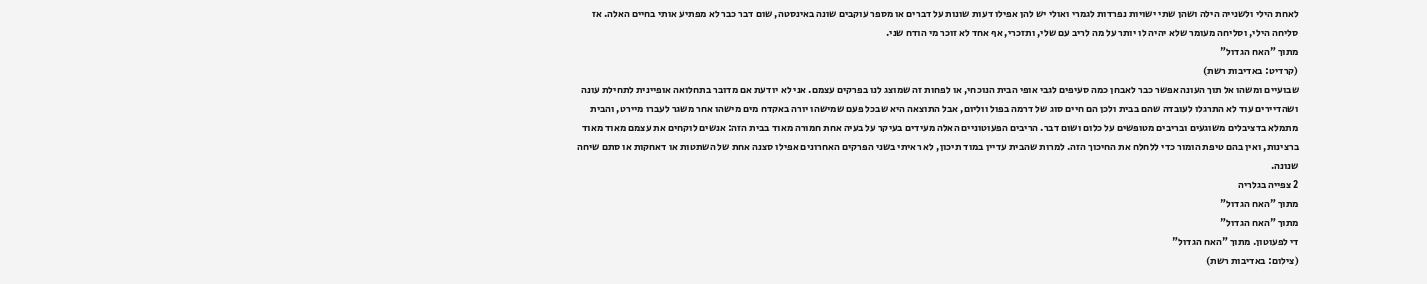לאחת הילי ולשנייה הילה ושהן שתי ישויות נפרדות לגמרי ואולי יש להן אפילו דעות שונות על דברים או מספר עוקבים שונה באינסטה, שום דבר כבר לא מפתיע אותי בחיים האלה. אז סליחה הילי, וסליחה מעומר שלא יהיה לו יותר על מה לריב עם שלי, ותזכרי, אף אחד לא זוכר מי הודח שני.
מתוך "האח הגדול"
(קרדיט: באדיבות רשת)
שבועיים ומשהו אל תוך העונה אפשר כבר לאבחן כמה סעיפים לגבי אופי הבית הנוכחי, או לפחות זה שמוצג לנו בפרקים עצמם. אני לא יודעת אם מדובר בתחלואה אופיינית לתחילת עונה ושהדיירים עוד לא התרגלו לעובדה שהם בבית ולכן הם חיים סוג של דרמה בפול ווליום, אבל התוצאה היא שבכל פעם שמישהו יורה באקדח מים מישהו אחר משגר לעברו מיירט, והבית מתמלא בדציבלים משוגעים ובריבים מטופשים על כלום ושום דבר. הריבים הפעוטוניים האלה מעידים בעיקר על בעיה אחת חמורה מאוד בבית הזה: אנשים לוקחים את עצמם מאוד מאוד ברצינות, ואין בהם טיפת הומור כדי ללחלח את החיכוך הזה. למרות שהבית עדיין במוד תיכון, לא ראיתי בשני הפרקים האחרונים אפילו סצנה אחת של השתטות או דאחקות או סתם שיחה שנונה.
2 צפייה בגלריה
מתוך "האח הגדול"
מתוך "האח הגדול"
די לפעוטון. מתוך "האח הגדול"
(צילום: באדיבות רשת)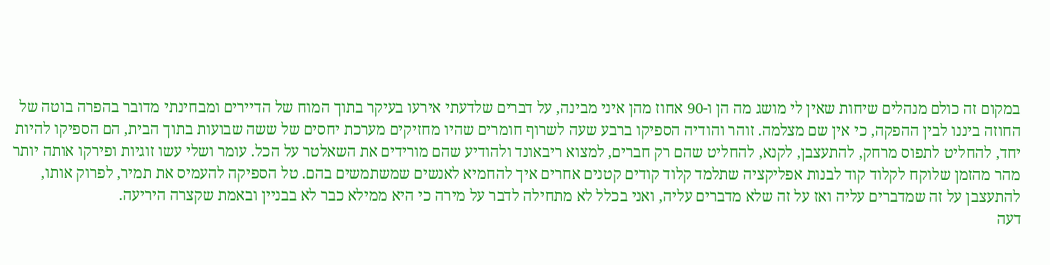במקום זה כולם מנהלים שיחות שאין לי מושג מה הן ו-90 אחוז מהן איני מבינה, על דברים שלדעתי אירעו בעיקר בתוך המוח של הדיירים ומבחינתי מדובר בהפרה בוטה של החוזה ביננו לבין ההפקה, כי אין שם מצלמה. זוהר והודיה הספיקו ברבע שעה לשרוף חומרים שהיו מחזיקים מערכת יחסים של ששה שבועות בתוך הבית, הם הספיקו להיות יחד, להחליט לתפוס מרחק, להתעצבן, לקנא, להחליט שהם רק חברים, למצוא ריבאונד ולהודיע שהם מורידים את השאלטר על הכל. עומר ושלי עשו זוגיות ופירקו אותה יותר מהר מהזמן שלוקח לקלוד קוד לבנות אפליקציה שתלמד קלוד קודים קטנים אחרים איך להחמיא לאנשים שמשתמשים בהם. טל הספיקה להעמיס את תמיר, לפרוק אותו, להתעצבן על זה שמדברים עליה ואז על זה שלא מדברים עליה, ואני בכלל לא מתחילה לדבר על מירה כי היא ממילא כבר לא בבניין ובאמת שקצרה היריעה.
דעה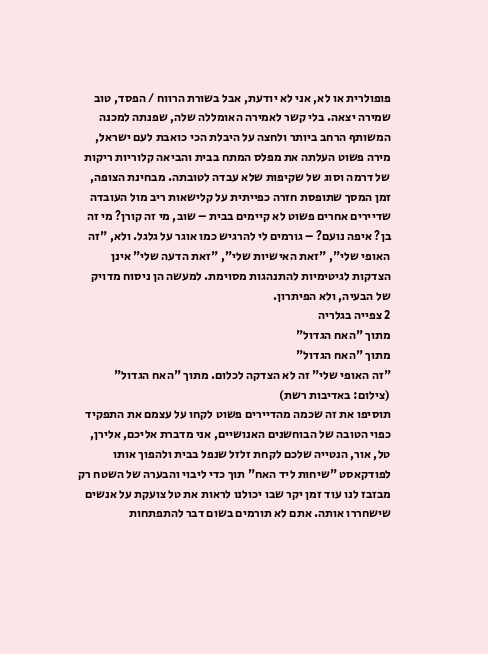פופולרית או לא, אני לא יודעת, אבל בשורת הרווח / הפסד, טוב שמירה יצאה. בלי קשר לאמירה האומללה שלה, שפנתה למכנה המשותף הרחב ביותר ולחצה על היבלת הכי כואבת לעם ישראל, מירה פשוט העלתה את מפלס המתח בבית והביאה קלוריות ריקות של דרמה וסוג של שקיפות שלא עבדה לטובתה. מבחינת הצופה, זמן המסך שתופסת חזרה כפייתית על קלישאות ריב מול העובדה שדיירים אחרים פשוט לא קיימים בבית – שוב, מי זה קורן? מי זה בן? איפה נועם? – גורמים לי להרגיש כמו אוגר על גלגל. ולא, "זה האופי שלי", "זאת האישיות שלי", "זאת הדעה שלי" אינן הצדקות לגיטימיות להתנהגות מסוימת. למעשה הן ניסוח מדויק של הבעיה, ולא הפיתרון.
2 צפייה בגלריה
מתוך "האח הגדול"
מתוך "האח הגדול"
"זה האופי שלי" זה לא הצדקה לכלום. מתוך "האח הגדול"
(צילום: באדיבות רשת)
תוסיפו את זה שכמה מהדיירים פשוט לקחו על עצמם את התפקיד כפוי הטובה של הבוחשנים האנושיים, אני מדברת אליכם, אלירן, טל, אור, הנטייה שלכם לקחת זלזל שנפל בבית ולהפוך אותו לפודקאסט "שיחות ליד האח" תוך כדי ליבוי והבערה של השטח רק מבזבז לנו עוד זמן יקר שבו יכולנו לראות את טל צועקת על אנשים שישחררו אותה. אתם לא תורמים בשום דבר להתפתחות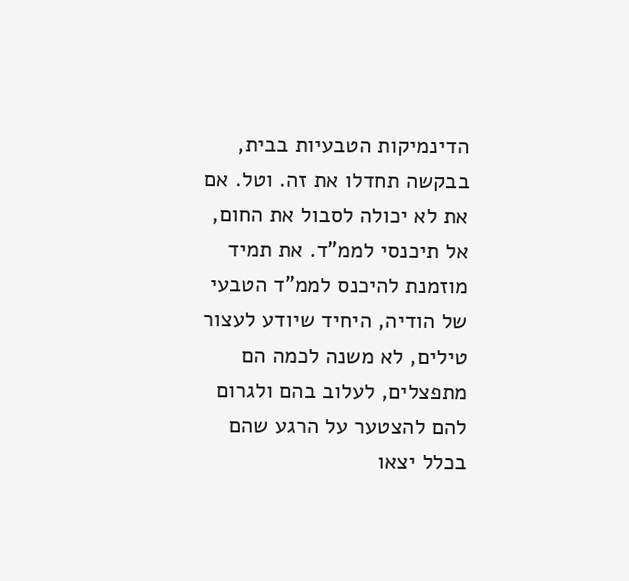הדינמיקות הטבעיות בבית, בבקשה תחדלו את זה. וטל. אם את לא יכולה לסבול את החום, אל תיכנסי לממ"ד. את תמיד מוזמנת להיכנס לממ"ד הטבעי של הודיה, היחיד שיודע לעצור טילים, לא משנה לכמה הם מתפצלים, לעלוב בהם ולגרום להם להצטער על הרגע שהם בכלל יצאו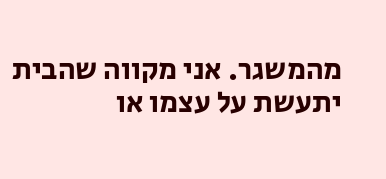מהמשגר. אני מקווה שהבית יתעשת על עצמו או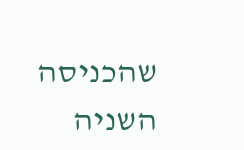שהכניסה השניה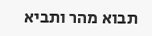תבוא מהר ותביא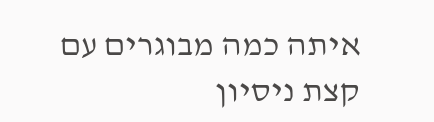איתה כמה מבוגרים עם קצת ניסיון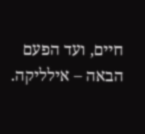חיים, ועד הפעם הבאה – אילליקה.